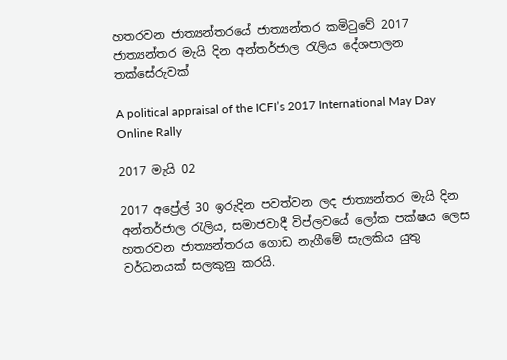හතරවන ජාත්‍යන්තරයේ ජාත්‍යන්තර කමිටුවේ 2017 ජාත්‍යන්තර මැයි දින අන්තර්ජාල රැලිය දේශපාලන තක්සේරුවක්

A political appraisal of the ICFI’s 2017 International May Day Online Rally

2017 මැයි 02

2017 අප්‍රේල් 30 ඉරුදින පවත්වන ලද ජාත්‍යන්තර මැයි දින අන්තර්ජාල රැලිය, සමාජවාදී විප්ලවයේ ලෝක පක්ෂය ලෙස හතරවන ජාත්‍යන්තරය ගොඩ නැගීමේ සැලකිය යුතු වර්ධනයක් සලකුනු කරයි.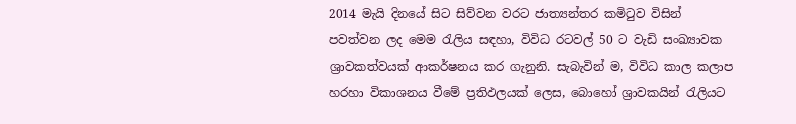2014 මැයි දිනයේ සිට සිව්වන වරට ජාත්‍යන්තර කමිටුව විසින් පවත්වන ලද මෙම රැලිය සඳහා, විවිධ රටවල් 50 ට වැඩි සංඛ්‍යාවක ශ්‍රාවකත්වයක් ආකර්ෂනය කර ගැනුනි. සැබැවින් ම, විවිධ කාල කලාප හරහා විකාශනය වීමේ ප්‍රතිඵලයක් ලෙස, බොහෝ ශ්‍රාවකයින් රැලියට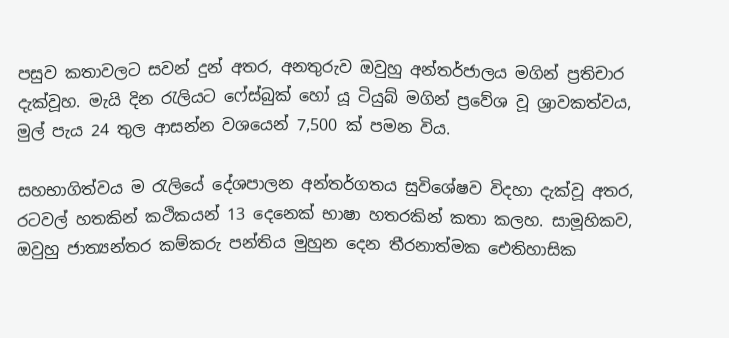පසුව කතාවලට සවන් දුන් අතර, අනතුරුව ඔවුහු අන්තර්ජාලය මගින් ප්‍රතිචාර දැක්වූහ. මැයි දින රැලියට ෆේස්බුක් හෝ යූ ටියුබ් මගින් ප්‍රවේශ වූ ශ්‍රාවකත්වය, මුල් පැය 24 තුල ආසන්න වශයෙන් 7,500 ක් පමන විය.

සහභාගිත්වය ම රැලියේ දේශපාලන අන්තර්ගතය සුවිශේෂව විදහා දැක්වූ අතර, රටවල් හතකින් කථිකයන් 13 දෙනෙක් භාෂා හතරකින් කතා කලහ. සාමූහිකව, ඔවුහු ජාත්‍යන්තර කම්කරු පන්තිය මුහුන දෙන තීරනාත්මක ඓතිහාසික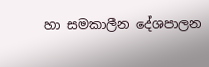හා සමකාලීන දේශපාලන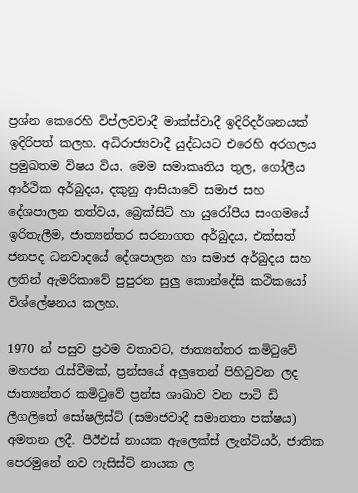ප්‍රශ්න කෙරෙහි විප්ලවවාදී මාක්ස්වාදී ඉදිරිදර්ශනයක් ඉදිරිපත් කලහ. අධිරාජ්‍යවාදී යුද්ධයට එරෙහි අරගලය ප්‍රමුඛතම විෂය විය. මෙම සමාකෘතිය තුල, ගෝලීය ආර්ථික අර්බුදය, දකුනු ආසියාවේ සමාජ සහ දේශපාලන තත්වය, බ්‍රෙක්සිට් හා යුරෝපීය සංගමයේ ඉරිතැලීම, ජාත්‍යන්තර සරනාගත අර්බුදය, එක්සත් ජනපද ධනවාදයේ දේශපාලන හා සමාජ අර්බුදය සහ ලතින් ඇමරිකාවේ පුපුරන සුලු කොන්දේසි කථිකයෝ විශ්ලේෂනය කලහ.

1970 න් පසුව ප්‍රථම වතාවට, ජාත්‍යන්තර කමිටුවේ මහජන රැස්වීමක්, ප්‍රන්සයේ අලුතෙන් පිහිටුවන ලද ජාත්‍යන්තර කමිටුවේ ප්‍රන්ස ශාඛාව වන පාටි ඩි ලීගලිතේ සෝෂලිස්ට් (සමාජවාදී සමානතා පක්ෂය) අමතන ලදී. පීඊඑස් නායක ඇලෙක්ස් ලැන්ටියර්, ජාතික පෙරමුනේ නව ෆැසිස්ට් නායක ල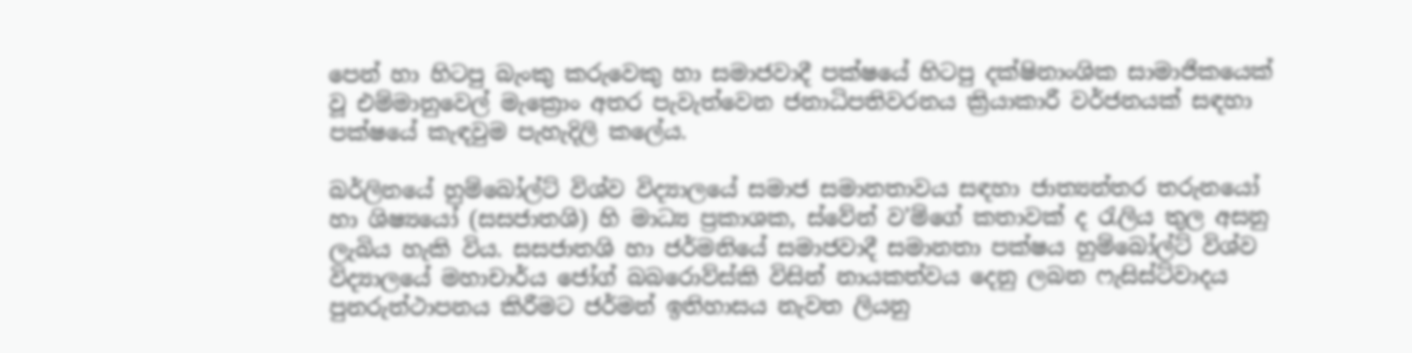පෙන් හා හිටපු බැංකු කරුවෙකු හා සමාජවාදී පක්ෂයේ හිටපු දක්ෂිනාංශික සාමාජිකයෙක් වූ එම්මානුවෙල් මැක්‍රොං අතර පැවැත්වෙන ජනාධිපතිවරනය ක්‍රියාකාරී වර්ජනයක් සඳහා පක්ෂයේ කැඳවුම පැහැදිලි කලේය.

බර්ලිනයේ හුම්බෝල්ට් විශ්ව විද්‍යාලයේ සමාජ සමානතාවය සඳහා ජාත්‍යන්තර තරුනයෝ හා ශිෂ්‍යයෝ (සසජාතශි) හි මාධ්‍ය ප්‍රකාශක, ස්වේන් ව’ම්ගේ කතාවක් ද රැලිය තුල අසනු ලැබිය හැකි විය. සසජාතශි හා ජර්මනියේ සමාජවාදී සමානතා පක්ෂය හුම්බෝල්ට් විශ්ව විද්‍යාලයේ මහාචාර්ය ජෝග් බබරොව්ස්කි විසින් නායකත්වය දෙනු ලබන ෆැසිස්ට්වාදය පුනරුත්ථාපනය කිරීමට ජර්මන් ඉතිහාසය නැවත ලියනු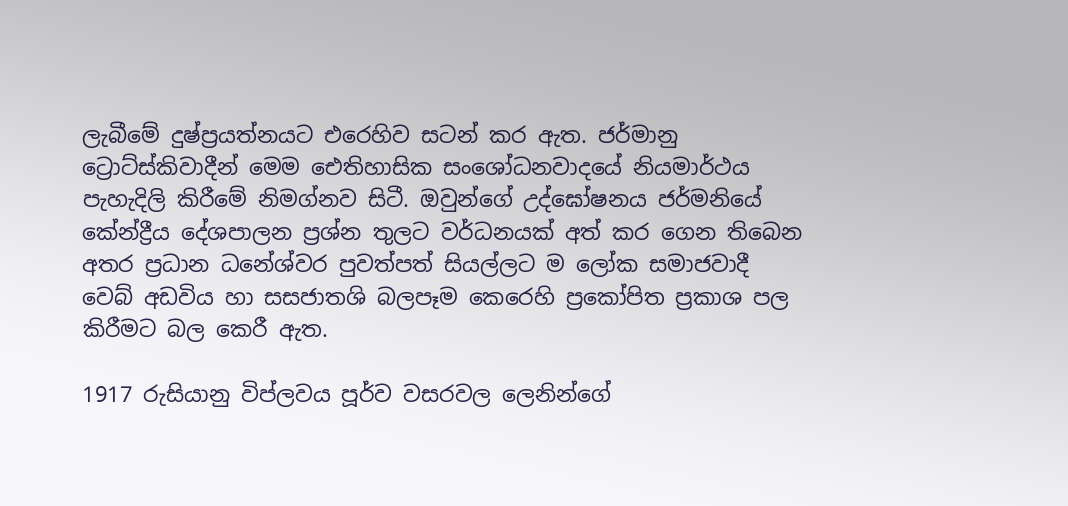ලැබීමේ දුෂ්ප්‍රයත්නයට එරෙහිව සටන් කර ඇත. ජර්මානු ට්‍රොට්ස්කිවාදීන් මෙම ඓතිහාසික සංශෝධනවාදයේ නියමාර්ථය පැහැදිලි කිරීමේ නිමග්නව සිටී. ඔවුන්ගේ උද්ඝෝෂනය ජර්මනියේ කේන්ද්‍රීය දේශපාලන ප්‍රශ්න තුලට වර්ධනයක් අත් කර ගෙන තිබෙන අතර ප්‍රධාන ධනේශ්වර පුවත්පත් සියල්ලට ම ලෝක සමාජවාදී වෙබ් අඩවිය හා සසජාතශි බලපෑම කෙරෙහි ප්‍රකෝපිත ප්‍රකාශ පල කිරීමට බල කෙරී ඇත.

1917 රුසියානු විප්ලවය පූර්ව වසරවල ලෙනින්ගේ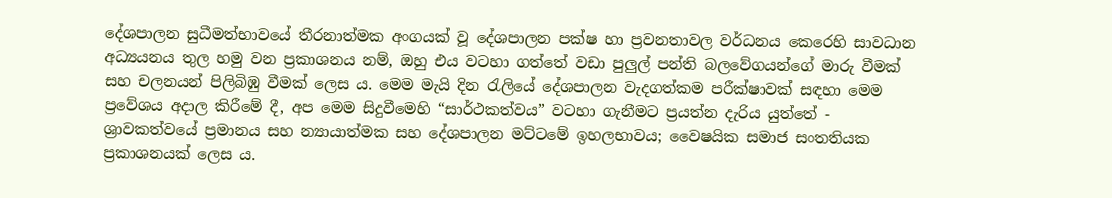දේශපාලන සුධීමත්භාවයේ තීරනාත්මක අංගයක් වූ දේශපාලන පක්ෂ හා ප්‍රවනතාවල වර්ධනය කෙරෙහි සාවධාන අධ්‍යයනය තුල හමු වන ප්‍රකාශනය නම්, ඔහු එය වටහා ගත්තේ වඩා පුලුල් පන්ති බලවේගයන්ගේ මාරු වීමක් සහ චලනයන් පිලිබිඹු වීමක් ලෙස ය. මෙම මැයි දින රැලියේ දේශපාලන වැදගත්කම පරීක්ෂාවක් සඳහා මෙම ප්‍රවේශය අදාල කිරීමේ දී, අප මෙම සිදුවීමෙහි “සාර්ථකත්වය” වටහා ගැනීමට ප්‍රයත්න දැරිය යුත්තේ - ශ්‍රාවකත්වයේ ප්‍රමානය සහ න්‍යායාත්මක සහ දේශපාලන මට්ටමේ ඉහලභාවය; වෛෂයික සමාජ සංතතියක ප්‍රකාශනයක් ලෙස ය.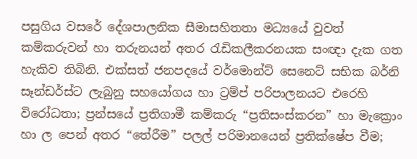පසුගිය වසරේ දේශපාලනික සීමාසහිතතා මධ්‍යයේ වුවත් කම්කරුවන් හා තරුනයන් අතර රැඩිකලීකරනයක සංඥා දැක ගත හැකිව තිබිනි. එක්සත් ජනපදයේ වර්මොන්ට් සෙනෙට් සභික බර්නි සෑන්ඩර්ස්ට ලැබුනු සහයෝගය හා ට්‍රම්ප් පරිපාලනයට එරෙහි විරෝධතා; ප්‍රන්සයේ ප්‍රතිගාමී කම්කරු “ප්‍රතිසංස්කරන” හා මැක්‍රොං හා ල පෙන් අතර “තේරීම” පලල් පරිමානයෙන් ප්‍රතික්ෂේප වීම;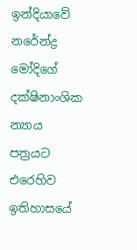ඉන්දියාවේ නරේන්ද්‍ර මෝදිගේ දක්ෂිනාංශික න්‍යාය පත්‍රයට එරෙහිව ඉතිහාසයේ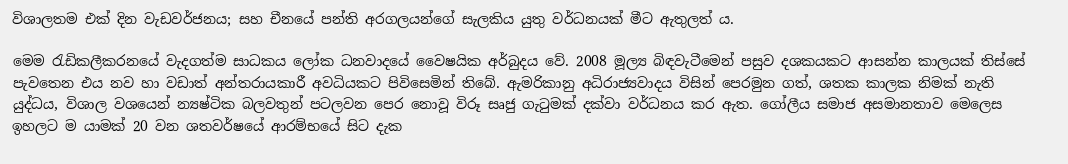විශාලතම එක් දින වැඩවර්ජනය; සහ චීනයේ පන්ති අරගලයන්ගේ සැලකිය යුතු වර්ධනයක් මීට ඇතුලත් ය.

මෙම රැඩිකලීකරනයේ වැදගත්ම සාධකය ලෝක ධනවාදයේ වෛෂයික අර්බුදය වේ. 2008 මූල්‍ය බිඳවැටීමෙන් පසුව දශකයකට ආසන්න කාලයක් තිස්සේ පැවතෙන එය නව හා වඩාත් අන්තරායකාරී අවධියකට පිවිසෙමින් තිබේ. ඇමරිකානු අධිරාජ්‍යවාදය විසින් පෙරමුන ගත්, ශතක කාලක නිමක් නැති යුද්ධය, විශාල වශයෙන් න්‍යෂ්ටික බලවතුන් පටලවන පෙර නොවූ විරූ සෘජු ගැටුමක් දක්වා වර්ධනය කර ඇත. ගෝලීය සමාජ අසමානතාව මෙලෙස ඉහලට ම යාමක් 20 වන ශතවර්ෂයේ ආරම්භයේ සිට දැක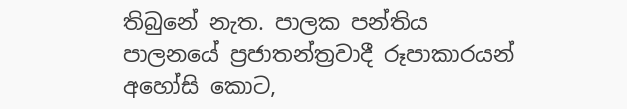තිබුනේ නැත. පාලක පන්තිය පාලනයේ ප්‍රජාතන්ත්‍රවාදී රූපාකාරයන් අහෝසි කොට,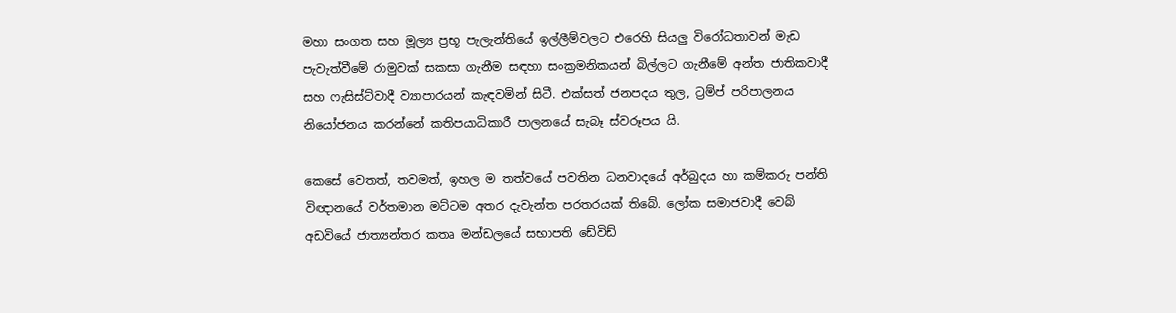මහා සංගත සහ මූල්‍ය ප්‍රභූ පැලැන්තියේ ඉල්ලීම්වලට එරෙහි සියලු විරෝධතාවන් මැඩ පැවැත්වීමේ රාමුවක් සකසා ගැනීම සඳහා සංක්‍රමනිකයන් බිල්ලට ගැනීමේ අන්ත ජාතිකවාදී සහ ෆැසිස්ට්වාදී ව්‍යාපාරයන් කැඳවමින් සිටී. එක්සත් ජනපදය තුල, ට්‍රම්ප් පරිපාලනය නියෝජනය කරන්නේ කතිපයාධිකාරී පාලනයේ සැබෑ ස්වරූපය යි.

කෙසේ වෙතත්, තවමත්, ඉහල ම තත්වයේ පවතින ධනවාදයේ අර්බුදය හා කම්කරු පන්ති විඥානයේ වර්තමාන මට්ටම අතර දැවැන්ත පරතරයක් තිබේ. ලෝක සමාජවාදී වෙබ් අඩවියේ ජාත්‍යන්තර කතෘ මන්ඩලයේ සභාපති ඩේවිඩ්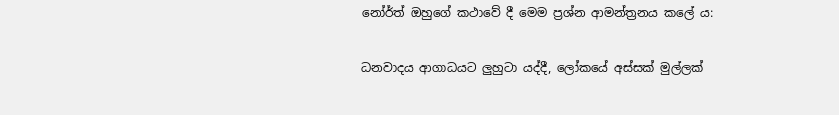නෝර්ත් ඔහුගේ කථාවේ දී මෙම ප්‍රශ්න ආමන්ත්‍රනය කලේ ය:

ධනවාදය ආගාධයට ලුහුටා යද්දී, ලෝකයේ අස්සක් මුල්ලක්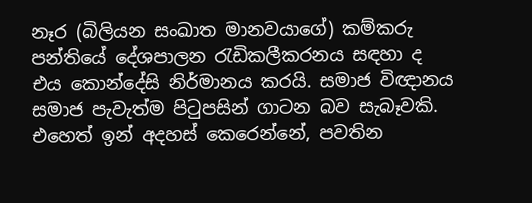නෑර (බිලියන සංඛාත මානවයාගේ) කම්කරු පන්තියේ දේශපාලන රැඩිකලීකරනය සඳහා ද එය කොන්දේසි නිර්මානය කරයි. සමාජ විඥානය සමාජ පැවැත්ම පිටුපසින් ගාටන බව සැබෑවකි. එහෙත් ඉන් අදහස් කෙරෙන්නේ, පවතින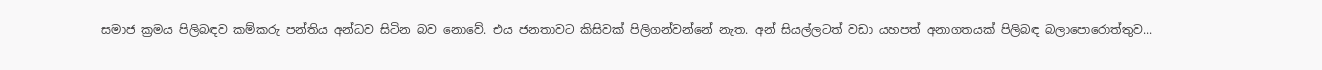සමාජ ක්‍රමය පිලිබඳව කම්කරු පන්තිය අන්ධව සිටින බව නොවේ. එය ජනතාවට කිසිවක් පිලිගන්වන්නේ නැත. අන් සියල්ලටත් වඩා යහපත් අනාගතයක් පිලිබඳ බලාපොරොත්තුව...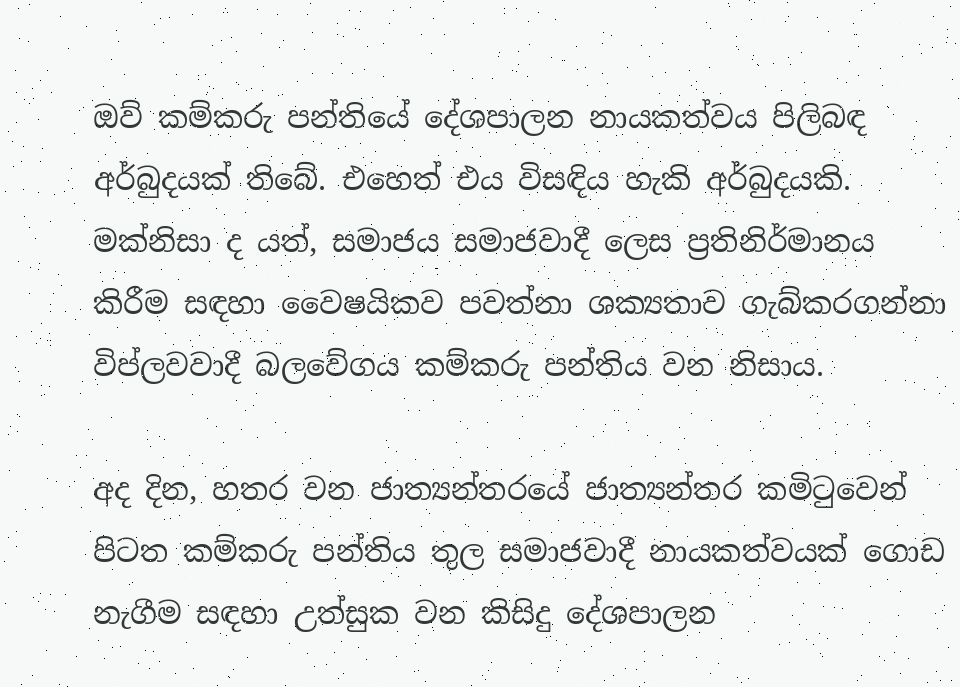ඔව් කම්කරු පන්තියේ දේශපාලන නායකත්වය පිලිබඳ අර්බුදයක් තිබේ. එහෙත් එය විසඳිය හැකි අර්බුදයකි. මක්නිසා ද යත්, සමාජය සමාජවාදී ලෙස ප්‍රතිනිර්මානය කිරීම සඳහා වෛෂයිකව පවත්නා ශක්‍යතාව ගැබ්කරගන්නා විප්ලවවාදී බලවේගය කම්කරු පන්තිය වන නිසාය.

අද දින, හතර වන ජාත්‍යන්තරයේ ජාත්‍යන්තර කමිටුවෙන් පිටත කම්කරු පන්තිය තුල සමාජවාදී නායකත්වයක් ගොඩ නැගීම සඳහා උත්සුක වන කිසිදු දේශපාලන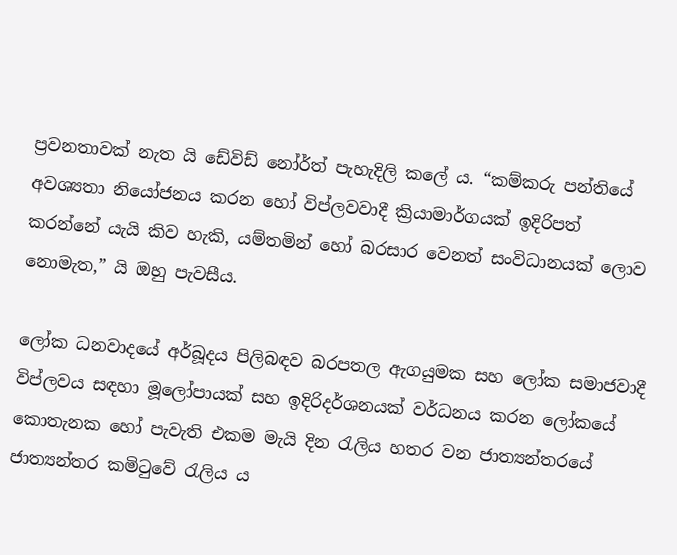ප්‍රවනතාවක් නැත යි ඩේවිඩ් නෝර්ත් පැහැදිලි කලේ ය. “කම්කරු පන්තියේ අවශ්‍යතා නියෝජනය කරන හෝ විප්ලවවාදී ක්‍රියාමාර්ගයක් ඉදිරිපත් කරන්නේ යැයි කිව හැකි, යම්තමින් හෝ බරසාර වෙනත් සංවිධානයක් ලොව නොමැත,” යි ඔහු පැවසීය.

ලෝක ධනවාදයේ අර්බූදය පිලිබඳව බරපතල ඇගයුමක සහ ලෝක සමාජවාදී විප්ලවය සඳහා මූලෝපායක් සහ ඉදිරිදර්ශනයක් වර්ධනය කරන ලෝකයේ කොතැනක හෝ පැවැති එකම මැයි දින රැලිය හතර වන ජාත්‍යන්තරයේ ජාත්‍යන්තර කමිටුවේ රැලිය ය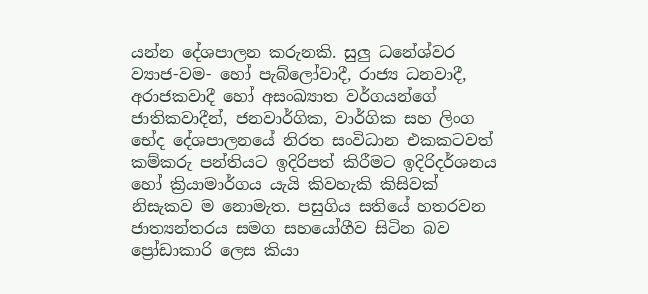යන්න දේශපාලන කරුනකි. සුලු ධනේශ්වර ව්‍යාජ-වම- හෝ පැබ්ලෝවාදී, රාජ්‍ය ධනවාදී, අරාජකවාදී හෝ අසංඛ්‍යාත වර්ගයන්ගේ ජාතිකවාදීන්, ජනවාර්ගික, වාර්ගික සහ ලිංග භේද දේශපාලනයේ නිරත සංවිධාන එකකටවත් කම්කරු පන්තියට ඉදිරිපත් කිරීමට ඉදිරිදර්ශනය හෝ ක්‍රියාමාර්ගය යැයි කිවහැකි කිසිවක් නිසැකව ම නොමැත. පසුගිය සතියේ හතරවන ජාත්‍යන්තරය සමග සහයෝගීව සිටින බව ප්‍රෝඩාකාරි ලෙස කියා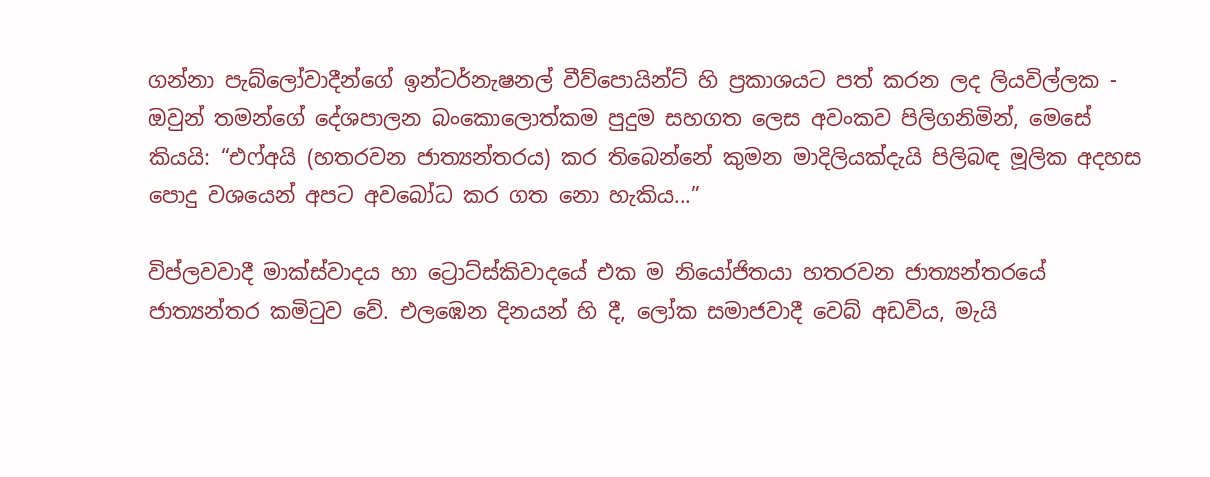ගන්නා පැබ්ලෝවාදීන්ගේ ඉන්ටර්නැෂනල් වීව්පොයින්ට් හි ප්‍රකාශයට පත් කරන ලද ලියවිල්ලක - ඔවුන් තමන්ගේ දේශපාලන බංකොලොත්කම පුදුම සහගත ලෙස අවංකව පිලිගනිමින්, මෙසේ කියයි: “එෆ්අයි (හතරවන ජාත්‍යන්තරය) කර තිබෙන්නේ කුමන මාදිලියක්දැයි පිලිබඳ මූලික අදහස පොදු වශයෙන් අපට අවබෝධ කර ගත නො හැකිය...”

විප්ලවවාදී මාක්ස්වාදය හා ට්‍රොට්ස්කිවාදයේ එක ම නියෝජිතයා හතරවන ජාත්‍යන්තරයේ ජාත්‍යන්තර කමිටුව වේ. එලඹෙන දිනයන් හි දී, ලෝක සමාජවාදී වෙබ් අඩවිය, මැයි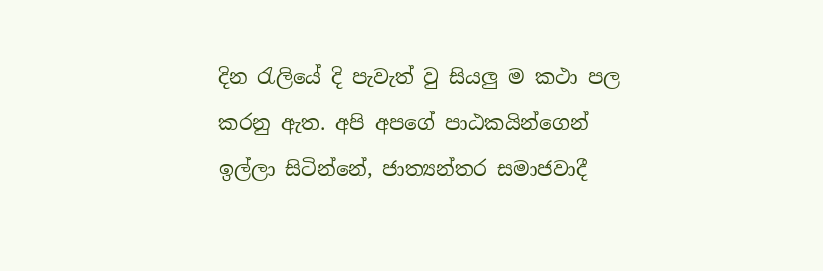දින රැලියේ දි පැවැත් වු සියලු ම කථා පල කරනු ඇත. අපි අපගේ පාඨකයින්ගෙන් ඉල්ලා සිටින්නේ, ජාත්‍යන්තර සමාජවාදී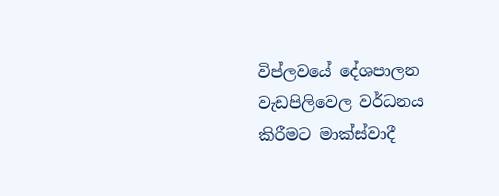විප්ලවයේ දේශපාලන වැඩපිලිවෙල වර්ධනය කිරීමට මාක්ස්වාදී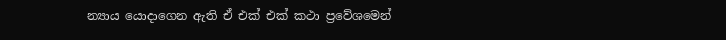න්‍යාය යොදාගෙන ඇති ඒ එක් එක් කථා ප්‍රවේශමෙන්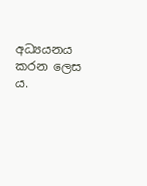අධ්‍යයනය කරන ලෙස ය.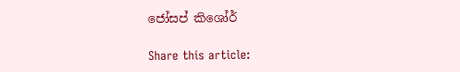ජෝසප් කිශෝර්

Share this article: